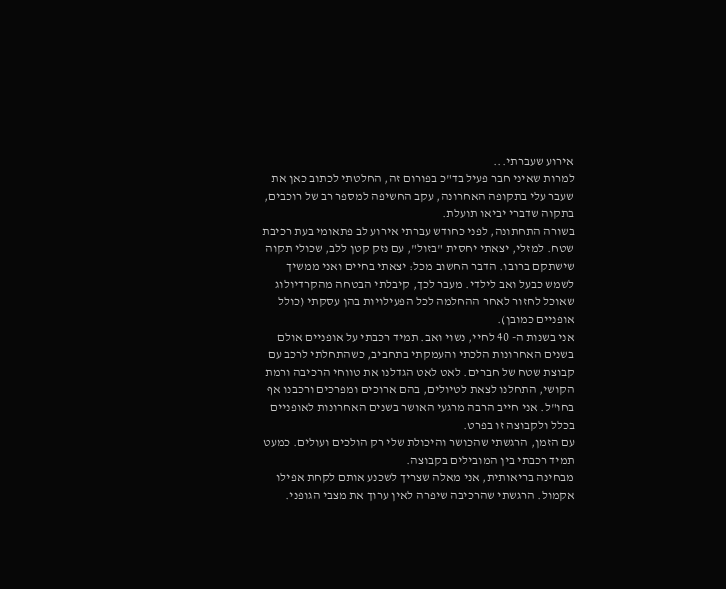אירוע שעברתי...
למרות שאיני חבר פעיל בד"כ בפורום זה, החלטתי לכתוב כאן את שעבר עלי בתקופה האחרונה, עקב החשיפה למספר רב של רוכבים, בתקוה שדברי יביאו תועלת.
בשורה התחתונה, לפני כחודש עברתי אירוע לב פתאומי בעת רכיבת שטח. למזלי, יצאתי יחסית "בזול", עם נזק קטן ללב, שכולי תקוה שישתקם ברובו. הדבר החשוב מכל: יצאתי בחיים ואני ממשיך לשמש כבעל ואב לילדי. מעבר לכך, קיבלתי הבטחה מהקרדיולוג שאוכל לחזור לאחר ההחלמה לכל הפעילויות בהן עסקתי (כולל אופניים כמובן).
אני בשנות ה- 40 לחיי, נשוי ואב. תמיד רכבתי על אופניים אולם בשנים האחרונות הלכתי והעמקתי בתחביב, כשהתחלתי לרכב עם קבוצת שטח של חברים. לאט לאט הגדלנו את טווחי הרכיבה ורמת הקושי, התחלנו לצאת לטיולים, בהם ארוכים ומפרכים ורכבנו אף בחו"ל. אני חייב הרבה מרגעי האושר בשנים האחרונות לאופניים בכלל ולקבוצה זו בפרט.
עם הזמן, הרגשתי שהכושר והיכולת שלי רק הולכים ועולים. כמעט תמיד רכבתי בין המובילים בקבוצה.
מבחינה בריאותית, אני מאלה שצריך לשכנע אותם לקחת אפילו אקמול. הרגשתי שהרכיבה שיפרה לאין ערוך את מצבי הגופני.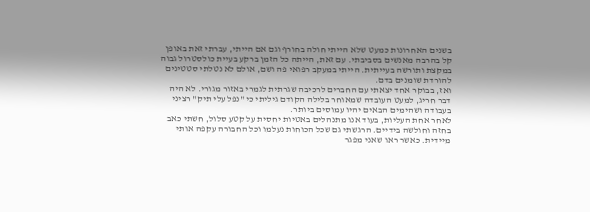בשנים האחרונות כמעט שלא הייתי חולה בחורף וגם אם הייתי, עברתי זאת באופן קל בהרבה מאנשים בסביבתי. עם זאת, הייתה כל הזמן ברקע בעיית כולסטרול גבוה במקצת ותורשה בעייתית. הייתי במעקב רפואי פה ושם, אולם לא נטלתי סטטינים להורדת שומנים בדם.
ואז, בבוקר אחד יצאתי עם החברים לרכיבה שגרתית לגמרי באזור מגורי. לא היה דבר חריג, למעט העובדה שמאוחר בלילה הקודם גיליתי כי "נפל עלי תיק" רציני בעבודה ושהימים הבאים יהיו עמוסים ביותר.
לאחר אחת העליות, בעוד אנו מתנהלים באטיות יחסית על קטע סלול, חשתי כאב בחזה וחולשה בידיים. הרגשתי גם שכל הכוחות נעלמו וכל החבורה עקפה אותי מיידית. כאשר ראו שאני מפגר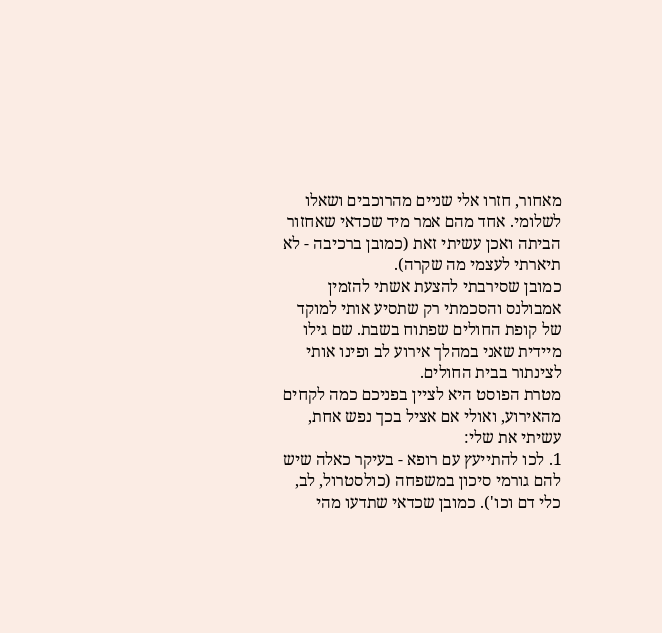מאחור, חזרו אלי שניים מהרוכבים ושאלו לשלומי. אחד מהם אמר מיד שכדאי שאחזור הביתה ואכן עשיתי זאת (כמובן ברכיבה - לא תיארתי לעצמי מה שקרה).
כמובן שסירבתי להצעת אשתי להזמין אמבולנס והסכמתי רק שתסיע אותי למוקד של קופת החולים שפתוח בשבת. שם גילו מיידית שאני במהלך אירוע לב ופינו אותי לצינתור בבית החולים.
מטרת הפוסט היא לציין בפניכם כמה לקחים מהאירוע, ואולי אם אציל בכך נפש אחת, עשיתי את שלי:
1. לכו להתייעץ עם רופא - בעיקר כאלה שיש להם גורמי סיכון במשפחה (כולסטרול, לב, כלי דם וכו'). כמובן שכדאי שתדעו מהי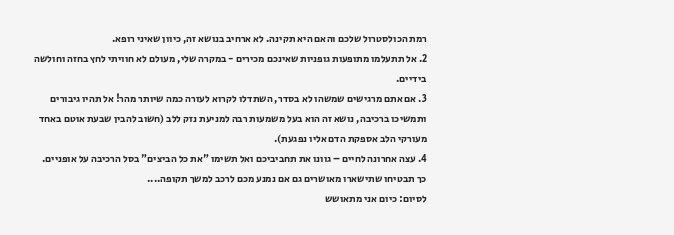רמת הכולסטרול שלכם והאם היא תקינה. לא ארחיב בנושא זה, כיוון שאיני רופא.
2. אל תתעלמו מתופעות גופניות שאינכם מכירים - במקרה שלי, מעולם לא חוויתי לחץ בחזה וחולשה בידיים.
3. אם אתם מרגישים שמשהו לא בסדר, השתדלו לקרוא לעזרה כמה שיותר מהר! אל תהיו גיבורים ותמשיכו ברכיבה, נושא זה הוא בעל משמעות רבה למניעת נזק ללב (חשוב להבין שבעת אוטם באחד מעורקי הלב אספקת הדם אליו נפגעת).
4. עצה אחרונה לחיים – גוונו את תחביביכם ואל תשימו "את כל הביצים" בסל הרכיבה על אופניים. כך תבטיחו שתישארו מאושרים גם אם נמנע מכם לרכב למשך תקופה....
לסיום: כיום אני מתאושש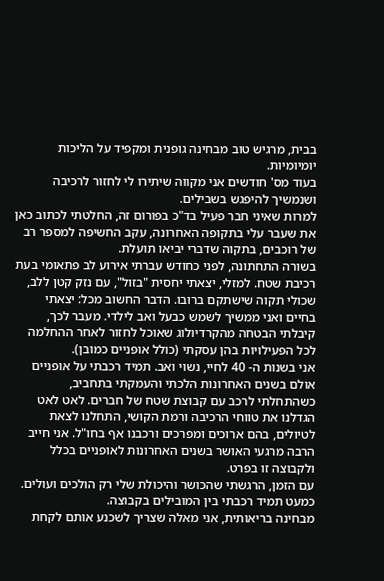בבית, מרגיש טוב מבחינה גופנית ומקפיד על הליכות יומיומיות.
בעוד מס' חודשים אני מקווה שיתירו לי לחזור לרכיבה ושנמשיך להיפגש בשבילים.
למרות שאיני חבר פעיל בד"כ בפורום זה, החלטתי לכתוב כאן את שעבר עלי בתקופה האחרונה, עקב החשיפה למספר רב של רוכבים, בתקוה שדברי יביאו תועלת.
בשורה התחתונה, לפני כחודש עברתי אירוע לב פתאומי בעת רכיבת שטח. למזלי, יצאתי יחסית "בזול", עם נזק קטן ללב, שכולי תקוה שישתקם ברובו. הדבר החשוב מכל: יצאתי בחיים ואני ממשיך לשמש כבעל ואב לילדי. מעבר לכך, קיבלתי הבטחה מהקרדיולוג שאוכל לחזור לאחר ההחלמה לכל הפעילויות בהן עסקתי (כולל אופניים כמובן).
אני בשנות ה- 40 לחיי, נשוי ואב. תמיד רכבתי על אופניים אולם בשנים האחרונות הלכתי והעמקתי בתחביב, כשהתחלתי לרכב עם קבוצת שטח של חברים. לאט לאט הגדלנו את טווחי הרכיבה ורמת הקושי, התחלנו לצאת לטיולים, בהם ארוכים ומפרכים ורכבנו אף בחו"ל. אני חייב הרבה מרגעי האושר בשנים האחרונות לאופניים בכלל ולקבוצה זו בפרט.
עם הזמן, הרגשתי שהכושר והיכולת שלי רק הולכים ועולים. כמעט תמיד רכבתי בין המובילים בקבוצה.
מבחינה בריאותית, אני מאלה שצריך לשכנע אותם לקחת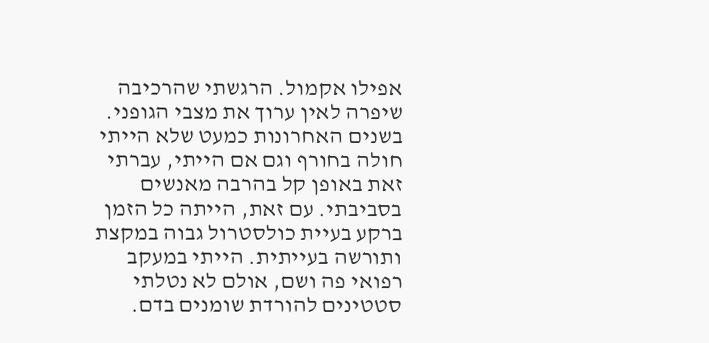אפילו אקמול. הרגשתי שהרכיבה שיפרה לאין ערוך את מצבי הגופני. בשנים האחרונות כמעט שלא הייתי חולה בחורף וגם אם הייתי, עברתי זאת באופן קל בהרבה מאנשים בסביבתי. עם זאת, הייתה כל הזמן ברקע בעיית כולסטרול גבוה במקצת ותורשה בעייתית. הייתי במעקב רפואי פה ושם, אולם לא נטלתי סטטינים להורדת שומנים בדם.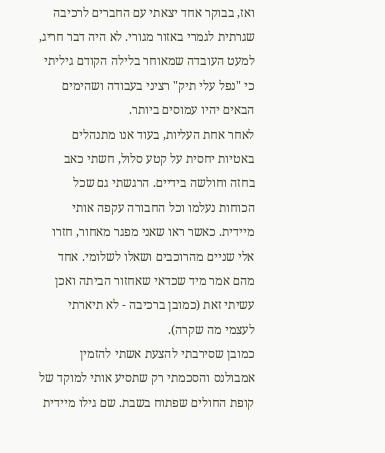ואז, בבוקר אחד יצאתי עם החברים לרכיבה שגרתית לגמרי באזור מגורי. לא היה דבר חריג, למעט העובדה שמאוחר בלילה הקודם גיליתי כי "נפל עלי תיק" רציני בעבודה ושהימים הבאים יהיו עמוסים ביותר.
לאחר אחת העליות, בעוד אנו מתנהלים באטיות יחסית על קטע סלול, חשתי כאב בחזה וחולשה בידיים. הרגשתי גם שכל הכוחות נעלמו וכל החבורה עקפה אותי מיידית. כאשר ראו שאני מפגר מאחור, חזרו אלי שניים מהרוכבים ושאלו לשלומי. אחד מהם אמר מיד שכדאי שאחזור הביתה ואכן עשיתי זאת (כמובן ברכיבה - לא תיארתי לעצמי מה שקרה).
כמובן שסירבתי להצעת אשתי להזמין אמבולנס והסכמתי רק שתסיע אותי למוקד של קופת החולים שפתוח בשבת. שם גילו מיידית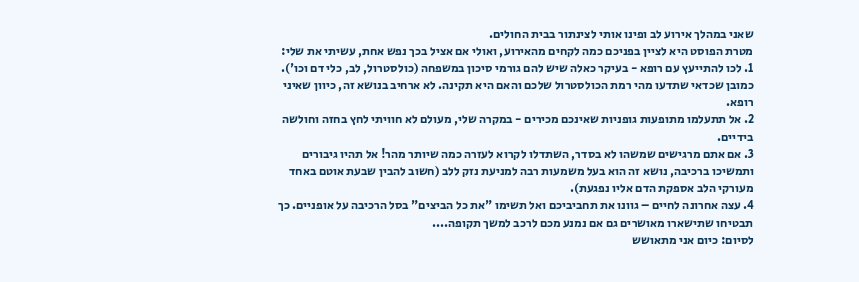שאני במהלך אירוע לב ופינו אותי לצינתור בבית החולים.
מטרת הפוסט היא לציין בפניכם כמה לקחים מהאירוע, ואולי אם אציל בכך נפש אחת, עשיתי את שלי:
1. לכו להתייעץ עם רופא - בעיקר כאלה שיש להם גורמי סיכון במשפחה (כולסטרול, לב, כלי דם וכו'). כמובן שכדאי שתדעו מהי רמת הכולסטרול שלכם והאם היא תקינה. לא ארחיב בנושא זה, כיוון שאיני רופא.
2. אל תתעלמו מתופעות גופניות שאינכם מכירים - במקרה שלי, מעולם לא חוויתי לחץ בחזה וחולשה בידיים.
3. אם אתם מרגישים שמשהו לא בסדר, השתדלו לקרוא לעזרה כמה שיותר מהר! אל תהיו גיבורים ותמשיכו ברכיבה, נושא זה הוא בעל משמעות רבה למניעת נזק ללב (חשוב להבין שבעת אוטם באחד מעורקי הלב אספקת הדם אליו נפגעת).
4. עצה אחרונה לחיים – גוונו את תחביביכם ואל תשימו "את כל הביצים" בסל הרכיבה על אופניים. כך תבטיחו שתישארו מאושרים גם אם נמנע מכם לרכב למשך תקופה....
לסיום: כיום אני מתאושש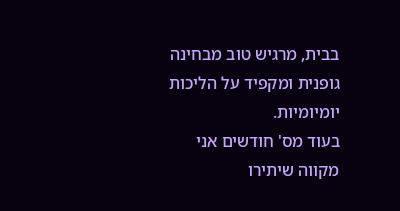בבית, מרגיש טוב מבחינה גופנית ומקפיד על הליכות יומיומיות.
בעוד מס' חודשים אני מקווה שיתירו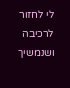לי לחזור לרכיבה ושנמשיך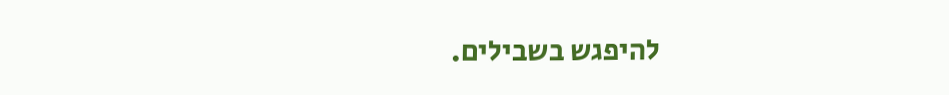להיפגש בשבילים.